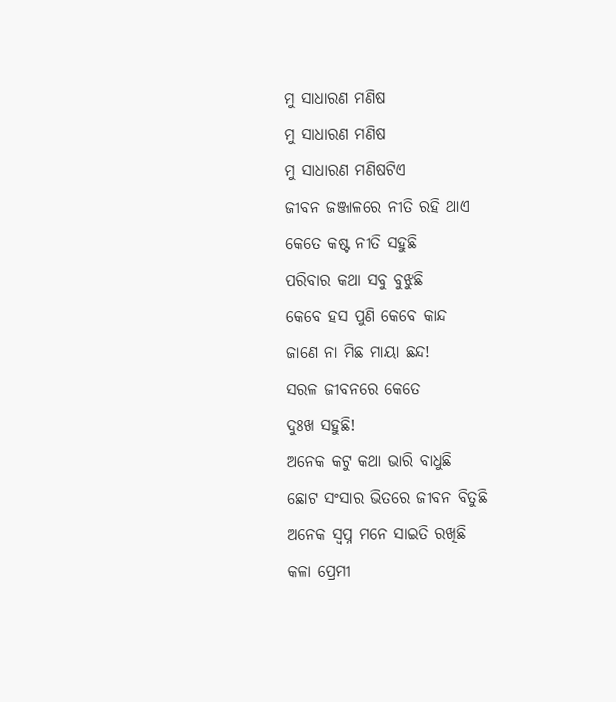ମୁ ସାଧାରଣ ମଣିଷ
ମୁ ସାଧାରଣ ମଣିଷ
ମୁ ସାଧାରଣ ମଣିଷଟିଏ
ଜୀବନ ଜଞ୍ଜାଳରେ ନୀତି ରହି ଥାଏ
କେତେ କଷ୍ଟ ନୀତି ସହୁଛି
ପରିବାର କଥା ସବୁ ବୁଝୁଛି
କେବେ ହସ ପୁଣି କେବେ କାନ୍ଦ
ଜାଣେ ନା ମିଛ ମାୟା ଛନ୍ଦ!
ସରଳ ଜୀବନରେ କେତେ
ଦୁଃଖ ସହୁଛି!
ଅନେକ କଟୁ କଥା ଭାରି ବାଧୁଛି
ଛୋଟ ସଂସାର ଭିତରେ ଜୀବନ ବିତୁଛି
ଅନେକ ସ୍ବପ୍ନ ମନେ ସାଇତି ରଖିଛି
କଳା ପ୍ରେମୀ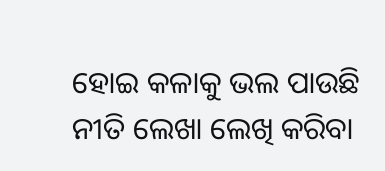ହୋଇ କଳାକୁ ଭଲ ପାଉଛି
ନୀତି ଲେଖା ଲେଖି କରିବା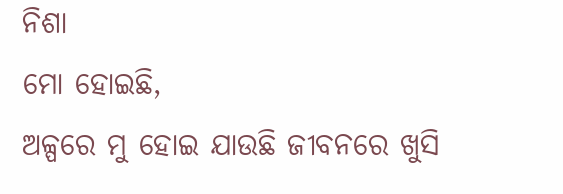ନିଶା
ମୋ ହୋଇଛି,
ଅଳ୍ପରେ ମୁ ହୋଇ ଯାଉଛି ଜୀବନରେ ଖୁସି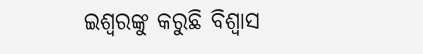ଇଶ୍ଵରଙ୍କୁ କରୁଛି ବିଶ୍ୱାସ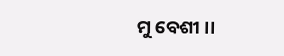ମୁ ବେଶୀ ।।